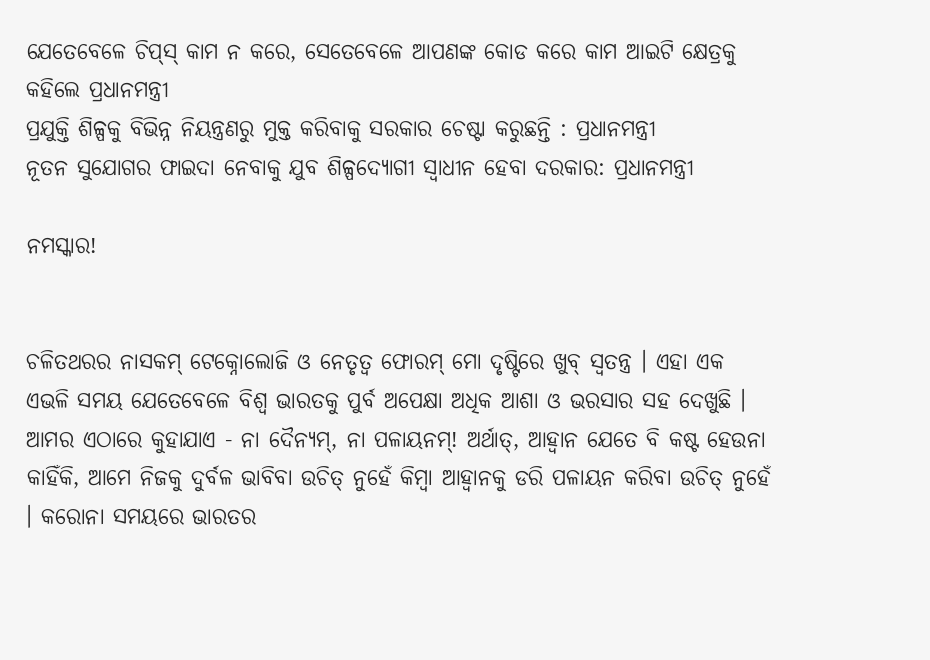ଯେତେବେଳେ ଚିପ୍‌ସ୍ କାମ ନ କରେ, ସେତେବେଳେ ଆପଣଙ୍କ କୋଡ କରେ କାମ ଆଇଟି କ୍ଷେତ୍ରକୁ କହିଲେ ପ୍ରଧାନମନ୍ତ୍ରୀ
ପ୍ରଯୁକ୍ତି ଶିଳ୍ପକୁ ବିଭିନ୍ନ ନିୟନ୍ତ୍ରଣରୁ ମୁକ୍ତ କରିବାକୁ ସରକାର ଚେଷ୍ଟା କରୁଛନ୍ତି : ପ୍ରଧାନମନ୍ତ୍ରୀ
ନୂତନ ସୁଯୋଗର ଫାଇଦା ନେବାକୁ ଯୁବ ଶିଳ୍ପଦ୍ୟୋଗୀ ସ୍ୱାଧୀନ ହେବା ଦରକାର: ପ୍ରଧାନମନ୍ତ୍ରୀ

ନମସ୍କାର!


ଚଳିତଥରର ନାସକମ୍ ଟେକ୍ନୋଲୋଜି ଓ ନେତୃତ୍ୱ ଫୋରମ୍ ମୋ ଦୃଷ୍ଟିରେ ଖୁବ୍ ସ୍ୱତନ୍ତ୍ର । ଏହା ଏକ ଏଭଳି ସମୟ ଯେତେବେଳେ ବିଶ୍ୱ ଭାରତକୁ ପୁର୍ବ ଅପେକ୍ଷା ଅଧିକ ଆଶା ଓ ଭରସାର ସହ ଦେଖୁଛି ।
ଆମର ଏଠାରେ କୁହାଯାଏ - ନା ଦୈନ୍ୟମ୍‌, ନା ପଳାୟନମ୍‌! ଅର୍ଥାତ୍‌, ଆହ୍ୱାନ ଯେତେ ବି କଷ୍ଟ ହେଉନା କାହିଁକି, ଆମେ ନିଜକୁ ଦୁର୍ବଳ ଭାବିବା ଉଚିତ୍ ନୁହେଁ କିମ୍ବା ଆହ୍ୱାନକୁ ଡରି ପଳାୟନ କରିବା ଉଚିତ୍ ନୁହେଁ । କରୋନା ସମୟରେ ଭାରତର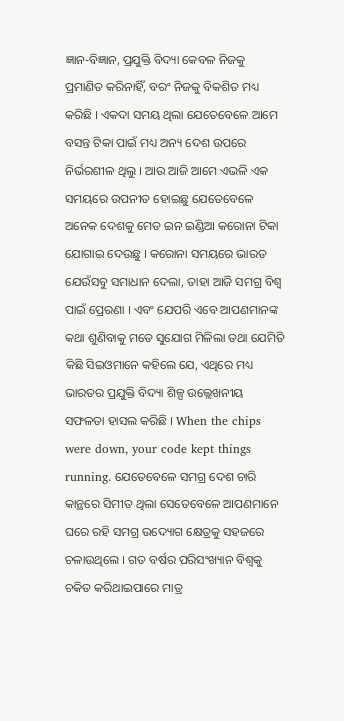ଜ୍ଞାନ-ବିଜ୍ଞାନ, ପ୍ରଯୁକ୍ତି ବିଦ୍ୟା କେବଳ ନିଜକୁ ପ୍ରମାଣିତ କରିନାହିଁ, ବରଂ ନିଜକୁ ବିକଶିତ ମଧ୍ୟ କରିଛି । ଏକଦା ସମୟ ଥିଲା ଯେତେବେଳେ ଆମେ ବସନ୍ତ ଟିକା ପାଇଁ ମଧ୍ୟ ଅନ୍ୟ ଦେଶ ଉପରେ ନିର୍ଭରଶୀଳ ଥିଲୁ । ଆଉ ଆଜି ଆମେ ଏଭଳି ଏକ ସମୟରେ ଉପନୀତ ହୋଇଛୁ ଯେତେବେଳେ ଅନେକ ଦେଶକୁ ମେଡ ଇନ ଇଣ୍ଡିଆ କରୋନା ଟିକା ଯୋଗାଇ ଦେଉଛୁ । କରୋନା ସମୟରେ ଭାରତ ଯେଉଁସବୁ ସମାଧାନ ଦେଲା, ତାହା ଆଜି ସମଗ୍ର ବିଶ୍ୱ ପାଇଁ ପ୍ରେରଣା । ଏବଂ ଯେପରି ଏବେ ଆପଣମାନଙ୍କ କଥା ଶୁଣିବାକୁ ମତେ ସୁଯୋଗ ମିଳିଲା ତଥା ଯେମିତି କିଛି ସିଇଓମାନେ କହିଲେ ଯେ, ଏଥିରେ ମଧ୍ୟ ଭାରତର ପ୍ରଯୁକ୍ତି ବିଦ୍ୟା ଶିଳ୍ପ ଉଲ୍ଲେଖନୀୟ ସଫଳତା ହାସଲ କରିଛି । When the chips were down, your code kept things running. ଯେତେବେଳେ ସମଗ୍ର ଦେଶ ଚାରି କାନ୍ଥରେ ସିମୀତ ଥିଲା ସେତେବେଳେ ଆପଣମାନେ ଘରେ ରହି ସମଗ୍ର ଉଦ୍ୟୋଗ କ୍ଷେତ୍ରକୁ ସହଜରେ ଚଳାଉଥିଲେ । ଗତ ବର୍ଷର ପରିସଂଖ୍ୟାନ ବିଶ୍ୱକୁ ଚକିତ କରିଥାଇପାରେ ମାତ୍ର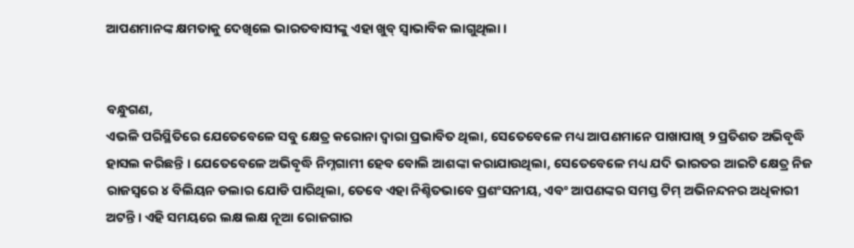ଆପଣମାନଙ୍କ କ୍ଷମତାକୁ ଦେଖିଲେ ଭାରତବାସୀଙ୍କୁ ଏହା ଖୁବ୍ ସ୍ୱାଭାବିକ ଲାଗୁଥିଲା ।


ବନ୍ଧୁଗଣ,
ଏଭଳି ପରିସ୍ଥିତିରେ ଯେତେବେଳେ ସବୁ କ୍ଷେତ୍ର କରୋନା ଦ୍ୱାରା ପ୍ରଭାବିତ ଥିଲା, ସେତେବେଳେ ମଧ୍ୟ ଆପଣମାନେ ପାଖାପାଖି ୨ ପ୍ରତିଶତ ଅଭିବୃଦ୍ଧି ହାସଲ କରିଛନ୍ତି । ଯେତେବେଳେ ଅଭିବୃଦ୍ଧି ନିମ୍ନଗାମୀ ହେବ ବୋଲି ଆଶଙ୍କା କରାଯାଉଥିଲା, ସେତେବେଳେ ମଧ୍ୟ ଯଦି ଭାରତର ଆଇଟି କ୍ଷେତ୍ର ନିଜ ରାଜସ୍ୱରେ ୪ ବିଲିୟନ ଡଲାର ଯୋଡି ପାରିଥିଲା, ତେବେ ଏହା ନିଶ୍ଚିତଭାବେ ପ୍ରଶଂସନୀୟ, ଏବଂ ଆପଣଙ୍କର ସମସ୍ତ ଟିମ୍ ଅଭିନନ୍ଦନର ଅଧିକାରୀ ଅଟନ୍ତି । ଏହି ସମୟରେ ଲକ୍ଷ ଲକ୍ଷ ନୂଆ ରୋଜଗାର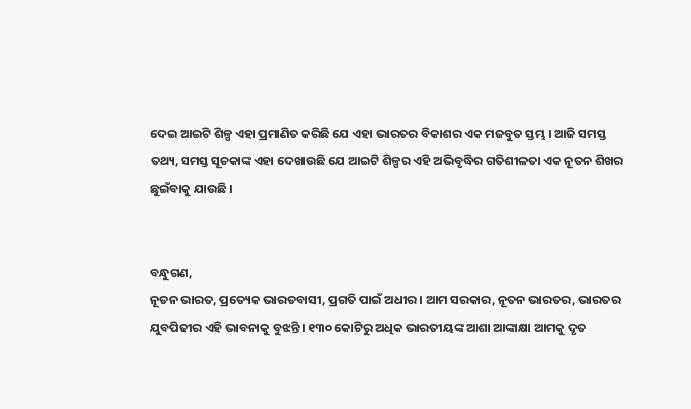ଦେଇ ଆଇଟି ଶିଳ୍ପ ଏହା ପ୍ରମାଣିତ କରିଛି ଯେ ଏହା ଭାରତର ବିକାଶର ଏକ ମଜବୁତ ସ୍ତମ୍ଭ । ଆଜି ସମସ୍ତ ତଥ୍ୟ, ସମସ୍ତ ସୂଚକାଙ୍କ ଏହା ଦେଖାଉଛି ଯେ ଆଇଟି ଶିଳ୍ପର ଏହି ଅଭିବୃଦ୍ଧିର ଗତିଶୀଳତା ଏକ ନୂତନ ଶିଖର ଛୁଇଁବାକୁ ଯାଉଛି ।


ବନ୍ଧୁଗଣ,
ନୂତନ ଭାରତ, ପ୍ରତ୍ୟେକ ଭାରତବାସୀ, ପ୍ରଗତି ପାଇଁ ଅଧୀର । ଆମ ସରକାର, ନୂତନ ଭାରତର, ଭାରତର ଯୁବପିଢୀର ଏହି ଭାବନାକୁ ବୁଝନ୍ତି । ୧୩୦ କୋଟିରୁ ଅଧିକ ଭାରତୀୟଙ୍କ ଆଶା ଆଙ୍କାକ୍ଷା ଆମକୁ ଦୃତ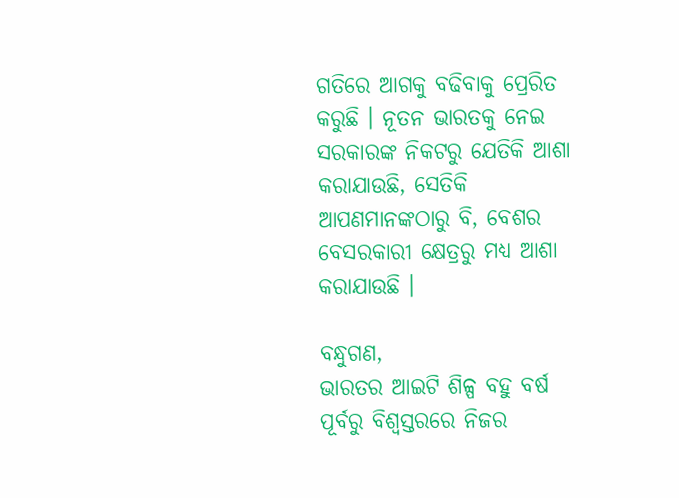ଗତିରେ ଆଗକୁ ବଢିବାକୁ ପ୍ରେରିତ କରୁଛି । ନୂତନ ଭାରତକୁ ନେଇ ସରକାରଙ୍କ ନିକଟରୁ ଯେତିକି ଆଶା କରାଯାଉଛି, ସେତିକି ଆପଣମାନଙ୍କଠାରୁ ବି, ବେଶର ବେସରକାରୀ କ୍ଷେତ୍ରରୁ ମଧ୍ୟ ଆଶା କରାଯାଉଛି ।

ବନ୍ଧୁଗଣ,
ଭାରତର ଆଇଟି ଶିଳ୍ପ ବହୁ ବର୍ଷ ପୂର୍ବରୁ ବିଶ୍ୱସ୍ତରରେ ନିଜର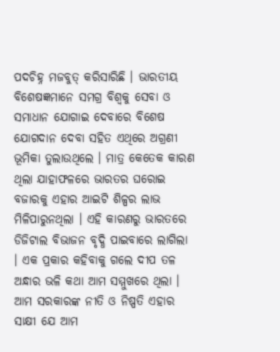ପଦଚିହ୍ନ ମଜବୁତ୍ କରିସାରିଛି । ଭାରତୀୟ ବିଶେଷଜ୍ଞମାନେ ସମଗ୍ର ବିଶ୍ୱକୁ ସେବା ଓ ସମାଧାନ ଯୋଗାଇ ଦେବାରେ ବିଶେଷ ଯୋଗଦାନ ଦେବା ସହିତ ଏଥିରେ ଅଗ୍ରଣୀ ଭୂମିକା ତୁଲାଉଥିଲେ । ମାତ୍ର କେତେକ କାରଣ ଥିଲା ଯାହାଫଳରେ ଭାରତର ଘରୋଇ ବଜାରକୁ ଏହାର ଆଇଟି ଶିଳ୍ପର ଲାଭ ମିଳିପାରୁନଥିଲା । ଏହି କାରଣରୁ ଭାରତରେ ଡିଜିଟାଲ ବିଭାଜନ ବୃଦ୍ଧି ପାଇବାରେ ଲାଗିଲା । ଏକ ପ୍ରକାର କହିବାକୁ ଗଲେ ଦୀପ ତଳ ଅନ୍ଧାର ଭଳି କଥା ଆମ ସମ୍ମୁଖରେ ଥିଲା । ଆମ ସରକାରଙ୍କ ନୀତି ଓ ନିଷ୍ପତି ଏହାର ସାକ୍ଷୀ ଯେ ଆମ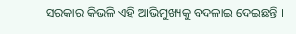ସରକାର କିଭଳି ଏହି ଆଭିମୁଖ୍ୟକୁ ବଦଳାଇ ଦେଇଛନ୍ତି ।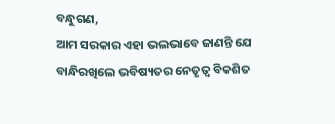ବନ୍ଧୁଗଣ,
ଆମ ସରକାର ଏହା ଭଲଭାବେ ଜାଣନ୍ତି ଯେ ବାନ୍ଧିରଖିଲେ ଭବିଷ୍ୟତର ନେତୃତ୍ୱ ବିକଶିତ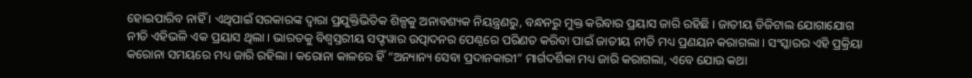ହୋଇପାରିବ ନାହିଁ । ଏଥିପାଇଁ ସରକାରଙ୍କ ଦ୍ୱାରା ପ୍ରଯୁକ୍ତିଭିତିକ ଶିଳ୍ପକୁ ଅନାବଶ୍ୟକ ନିୟନ୍ତ୍ରଣରୁ, ବନ୍ଧନରୁ ମୁକ୍ତ କରିବାର ପ୍ରୟାସ ଜାରି ରହିଛି । ଜାତୀୟ ଡିଜିଟାଲ ଯୋଗାଯୋଗ ନୀତି ଏହିଭଳି ଏକ ପ୍ରୟାସ ଥିଲା । ଭାରତକୁ ବିଶ୍ୱସ୍ତରୀୟ ସଫ୍ଟୱାର ଉତ୍ପାଦନର ପେଣ୍ଠରେ ପରିଣତ କରିବା ପାଇଁ ଜାତୀୟ ନୀତି ମଧ୍ୟ ପ୍ରଣୟନ କରାଗଲା । ସଂସ୍କାରର ଏହି ପ୍ରକ୍ରିୟା କରୋନା ସମୟରେ ମଧ୍ୟ ଜାରି ରହିଲା । କରୋନା କାଳରେ ହିଁ “ଅନ୍ୟାନ୍ୟ ସେବା ପ୍ରଦାନକାରୀ” ମାର୍ଗଦର୍ଶିକା ମଧ୍ୟ ଜାରି କରାଗଲା, ଏବେ ଯୋଉ କଥା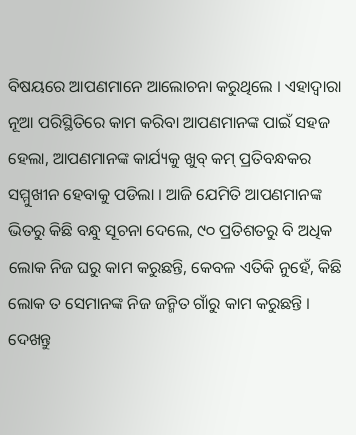ବିଷୟରେ ଆପଣମାନେ ଆଲୋଚନା କରୁଥିଲେ । ଏହାଦ୍ୱାରା ନୂଆ ପରିସ୍ଥିତିରେ କାମ କରିବା ଆପଣମାନଙ୍କ ପାଇଁ ସହଜ ହେଲା, ଆପଣମାନଙ୍କ କାର୍ଯ୍ୟକୁ ଖୁବ୍ କମ୍ ପ୍ରତିବନ୍ଧକର ସମ୍ମୁଖୀନ ହେବାକୁ ପଡିଲା । ଆଜି ଯେମିତି ଆପଣମାନଙ୍କ ଭିତରୁ କିଛି ବନ୍ଧୁ ସୂଚନା ଦେଲେ, ୯୦ ପ୍ରତିଶତରୁ ବି ଅଧିକ ଲୋକ ନିଜ ଘରୁ କାମ କରୁଛନ୍ତି, କେବଳ ଏତିକି ନୁହେଁ, କିଛି ଲୋକ ତ ସେମାନଙ୍କ ନିଜ ଜନ୍ମିତ ଗାଁରୁ କାମ କରୁଛନ୍ତି । ଦେଖନ୍ତୁ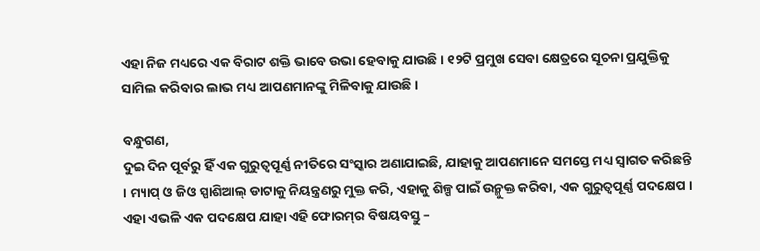ଏହା ନିଜ ମଧ୍ୟରେ ଏକ ବିରାଟ ଶକ୍ତି ଭାବେ ଉଭା ହେବାକୁ ଯାଉଛି । ୧୨ଟି ପ୍ରମୁଖ ସେବା କ୍ଷେତ୍ରରେ ସୂଚନା ପ୍ରଯୁକ୍ତିକୁ ସାମିଲ କରିବାର ଲାଭ ମଧ୍ୟ ଆପଣମାନଙ୍କୁ ମିଳିବାକୁ ଯାଉଛି ।

ବନ୍ଧୁଗଣ,
ଦୁଇ ଦିନ ପୂର୍ବରୁ ହିଁ ଏକ ଗୁରୁତ୍ୱପୂର୍ଣ୍ଣ ନୀତିରେ ସଂସ୍କାର ଅଣାଯାଇଛି, ଯାହାକୁ ଆପଣମାନେ ସମସ୍ତେ ମଧ୍ୟ ସ୍ୱାଗତ କରିଛନ୍ତି । ମ୍ୟାପ୍ ଓ ଜିଓ ସ୍ପାଶିଆଲ୍ ଡାଟାକୁ ନିୟନ୍ତ୍ରଣରୁ ମୁକ୍ତ କରି, ଏହାକୁ ଶିଳ୍ପ ପାଇଁ ଉନ୍ମୁକ୍ତ କରିବା, ଏକ ଗୁରୁତ୍ୱପୂର୍ଣ୍ଣ ପଦକ୍ଷେପ । ଏହା ଏଭଳି ଏକ ପଦକ୍ଷେପ ଯାହା ଏହି ଫୋରମ୍‌ର ବିଷୟବସ୍ତୁ –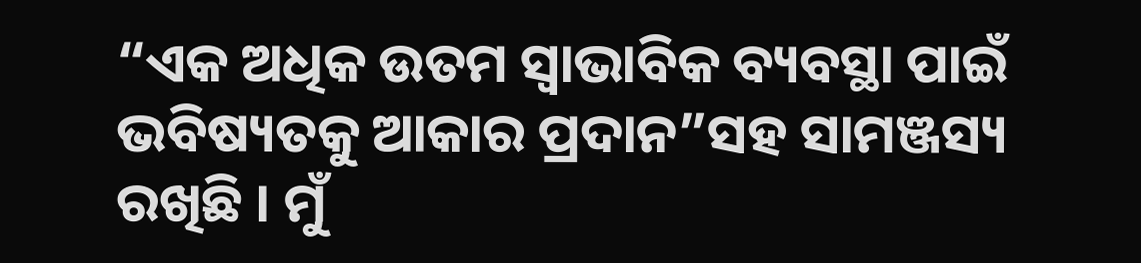“ଏକ ଅଧିକ ଉତମ ସ୍ୱାଭାବିକ ବ୍ୟବସ୍ଥା ପାଇଁ ଭବିଷ୍ୟତକୁ ଆକାର ପ୍ରଦାନ”ସହ ସାମଞ୍ଜସ୍ୟ ରଖିଛି । ମୁଁ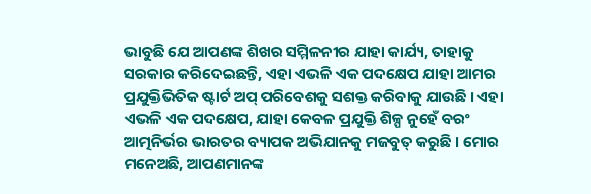ଭାବୁଛି ଯେ ଆପଣଙ୍କ ଶିଖର ସମ୍ମିଳନୀର ଯାହା କାର୍ଯ୍ୟ, ତାହାକୁ ସରକାର କରିଦେଇଛନ୍ତି, ଏହା ଏଭଳି ଏକ ପଦକ୍ଷେପ ଯାହା ଆମର ପ୍ରଯୁକ୍ତିଭିତିକ ଷ୍ଟାର୍ଟ ଅପ୍ ପରିବେଶକୁ ସଶକ୍ତ କରିବାକୁ ଯାଉଛି । ଏହା ଏଭଳି ଏକ ପଦକ୍ଷେପ, ଯାହା କେବଳ ପ୍ରଯୁକ୍ତି ଶିଳ୍ପ ନୁହେଁ ବରଂ ଆତ୍ମନିର୍ଭର ଭାରତର ବ୍ୟାପକ ଅଭିଯାନକୁ ମଜବୁତ୍ କରୁଛି । ମୋର ମନେଅଛି, ଆପଣମାନଙ୍କ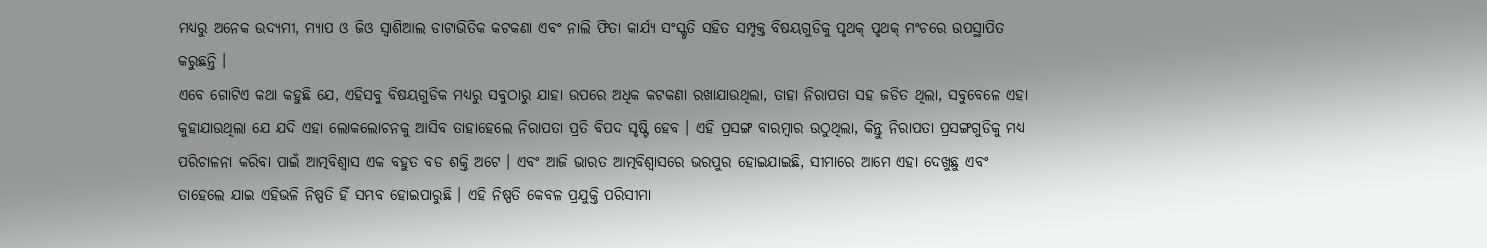ମଧ୍ୟରୁ ଅନେକ ଉଦ୍ୟମୀ, ମ୍ୟାପ ଓ ଜିଓ ସ୍ୱାଶିଆଲ ଡାଟାଭିତିକ କଟକଣା ଏବଂ ନାଲି ଫିତା କାର୍ଯ୍ୟ ସଂସ୍କୃତି ସହିତ ସମ୍ପୃକ୍ତ ବିଷୟଗୁଡିକୁ ପୃଥକ୍ ପୃଥକ୍ ମଂଚରେ ଉପସ୍ଥାପିତ କରୁଛନ୍ତି ।
ଏବେ ଗୋଟିଏ କଥା କହୁଛି ଯେ, ଏହିସବୁ ବିଷୟଗୁଡିକ ମଧ୍ୟରୁ ସବୁଠାରୁ ଯାହା ଉପରେ ଅଧିକ କଟକଣା ରଖାଯାଉଥିଲା, ତାହା ନିରାପତା ସହ ଜଡିତ ଥିଲା, ସବୁବେଳେ ଏହା କୁହାଯାଉଥିଲା ଯେ ଯଦି ଏହା ଲୋକଲୋଚନକୁ ଆସିବ ତାହାହେଲେ ନିରାପତା ପ୍ରତି ବିପଦ ସୃଷ୍ଟି ହେବ । ଏହି ପ୍ରସଙ୍ଗ ବାରମ୍ବାର ଉଠୁଥିଲା, କିନ୍ତୁ ନିରାପତା ପ୍ରସଙ୍ଗଗୁଡିକୁ ମଧ୍ୟ ପରିଚାଳନା କରିବା ପାଇଁ ଆତ୍ମବିଶ୍ୱାସ ଏକ ବହୁତ ବଡ ଶକ୍ତି ଅଟେ । ଏବଂ ଆଜି ଭାରତ ଆତ୍ମବିଶ୍ୱାସରେ ଭରପୁର ହୋଇଯାଇଛି, ସୀମାରେ ଆମେ ଏହା ଦେଖୁଛୁ ଏବଂ ତାହେଲେ ଯାଇ ଏହିଭଳି ନିଷ୍ପତି ହିଁ ସମ୍ଭବ ହୋଇପାରୁଛି । ଏହି ନିଷ୍ପତି କେବଳ ପ୍ରଯୁକ୍ତି ପରିସୀମା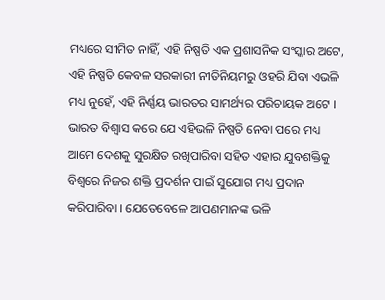ମଧ୍ୟରେ ସୀମିତ ନାହିଁ, ଏହି ନିଷ୍ପତି ଏକ ପ୍ରଶାସନିକ ସଂସ୍କାର ଅଟେ, ଏହି ନିଷ୍ପତି କେବଳ ସରକାରୀ ନୀତିନିୟମରୁ ଓହରି ଯିବା ଏଭଳି ମଧ୍ୟ ନୁହେଁ, ଏହି ନିର୍ଣ୍ଣୟ ଭାରତର ସାମର୍ଥ୍ୟର ପରିଚାୟକ ଅଟେ । ଭାରତ ବିଶ୍ୱାସ କରେ ଯେ ଏହିଭଳି ନିଷ୍ପତି ନେବା ପରେ ମଧ୍ୟ ଆମେ ଦେଶକୁ ସୁରକ୍ଷିତ ରଖିପାରିବା ସହିତ ଏହାର ଯୁବଶକ୍ତିକୁ ବିଶ୍ୱରେ ନିଜର ଶକ୍ତି ପ୍ରଦର୍ଶନ ପାଇଁ ସୁଯୋଗ ମଧ୍ୟ ପ୍ରଦାନ କରିପାରିବା । ଯେତେବେଳେ ଆପଣମାନଙ୍କ ଭଳି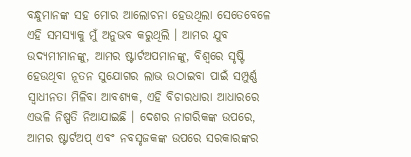ବନ୍ଧୁମାନଙ୍କ ସହ ମୋର ଆଲୋଚନା ହେଉଥିଲା ସେତେବେଳେ ଏହି ସମସ୍ୟାକୁ ମୁଁ ଅନୁଭବ କରୁଥିଲି । ଆମର ଯୁବ ଉଦ୍ୟମୀମାନଙ୍କୁ, ଆମର ଷ୍ଟାର୍ଟଅପମାନଙ୍କୁ, ବିଶ୍ୱରେ ସୃଷ୍ଟି ହେଉଥିବା ନୂତନ ସୁଯୋଗର ଲାଭ ଉଠାଇବା ପାଇଁ ସମ୍ପୁର୍ଣ୍ଣ ସ୍ୱାଧୀନତା ମିଳିବା ଆବଶ୍ୟକ, ଏହି ବିଚାରଧାରା ଆଧାରରେ ଏଭଳି ନିଷ୍ପତି ନିଆଯାଇଛି । ଦେଶର ନାଗରିକଙ୍କ ଉପରେ, ଆମର ଷ୍ଟାର୍ଟଅପ୍ ଏବଂ ନବସୃଜକଙ୍କ ଉପରେ ସରକାରଙ୍କର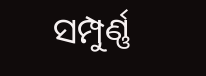ସମ୍ପୁର୍ଣ୍ଣ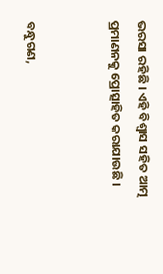ଭରସା ରହିଛି । ଏହି ବିଶ୍ୱାସ ସହିତ ଆତ୍ମ ପ୍ରମାଣନକୁ ପ୍ରୋତ୍ସାହିତ କରାଯାଉଛି ।


ବନ୍ଧୁଗଣ,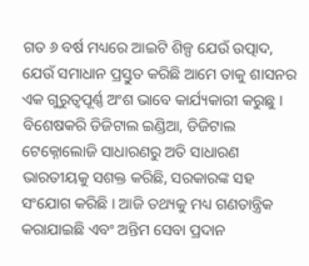ଗତ ୬ ବର୍ଷ ମଧ୍ୟରେ ଆଇଟି ଶିଳ୍ପ ଯେଉଁ ଉତ୍ପାଦ, ଯେଉଁ ସମାଧାନ ପ୍ରସ୍ତୁତ କରିଛି ଆମେ ତାକୁ ଶାସନର ଏକ ଗୁରୁତ୍ୱପୂର୍ଣ୍ଣ ଅଂଶ ଭାବେ କାର୍ଯ୍ୟକାରୀ କରୁଛୁ । ବିଶେଷକରି ଡିଜିଟାଲ ଇଣ୍ଡିଆ, ଡିଜିଟାଲ ଟେକ୍ନୋଲୋଜି ସାଧାରଣରୁ ଅତି ସାଧାରଣ ଭାରତୀୟକୁ ସଶକ୍ତ କରିଛି, ସରକାରଙ୍କ ସହ ସଂଯୋଗ କରିଛି । ଆଜି ତଥ୍ୟକୁ ମଧ୍ୟ ଗଣତାନ୍ତ୍ରିକ କରାଯାଇଛି ଏବଂ ଅନ୍ତିମ ସେବା ପ୍ରଦାନ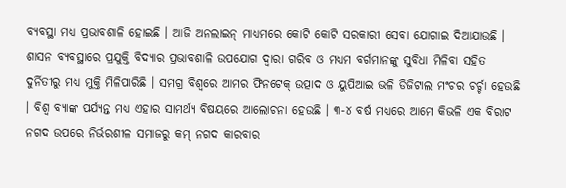ବ୍ୟବସ୍ଥା ମଧ୍ୟ ପ୍ରଭାବଶାଳି ହୋଇଛି । ଆଜି ଅନଲାଇନ୍ ମାଧ୍ୟମରେ କୋଟି କୋଟି ସରକାରୀ ସେବା ଯୋଗାଇ ଦିଆଯାଉଛି । ଶାସନ ବ୍ୟବସ୍ଥାରେ ପ୍ରଯୁକ୍ତି ବିଦ୍ୟାର ପ୍ରଭାବଶାଳି ଉପଯୋଗ ଦ୍ୱାରା ଗରିବ ଓ ମଧ୍ୟମ ବର୍ଗମାନଙ୍କୁ ସୁବିଧା ମିଳିବା ସହିତ ଦୁର୍ନିତୀରୁ ମଧ୍ୟ ମୁକ୍ତି ମିଳିପାରିଛି । ସମଗ୍ର ବିଶ୍ୱରେ ଆମର ଫିନଟେକ୍ ଉତ୍ପାଦ ଓ ୟୁପିଆଇ ଭଳି ଡିଜିଟାଲ ମଂଚର ଚର୍ଚ୍ଚା ହେଉଛି । ବିଶ୍ୱ ବ୍ୟାଙ୍କ ପର୍ଯ୍ୟନ୍ତ ମଧ୍ୟ ଏହାର ସାମର୍ଥ୍ୟ ବିଷୟରେ ଆଲୋଚନା ହେଉଛି । ୩-୪ ବର୍ଷ ମଧ୍ୟରେ ଆମେ କିଭଳି ଏକ ବିରାଟ ନଗଦ ଉପରେ ନିର୍ଭରଶୀଳ ସମାଜରୁ କମ୍ ନଗଦ କାରବାର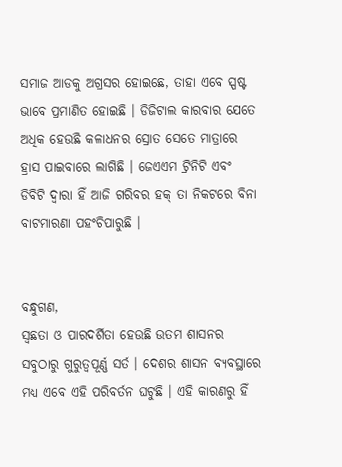ସମାଜ ଆଡକୁ ଅଗ୍ରସର ହୋଇଛେ, ତାହା ଏବେ ସ୍ପଷ୍ଟ ଭାବେ ପ୍ରମାଣିତ ହୋଇଛି । ଡିଜିଟାଲ କାରବାର ଯେତେ ଅଧିକ ହେଉଛି କଳାଧନର ସ୍ରୋତ ସେତେ ମାତ୍ରାରେ ହ୍ରାସ ପାଇବାରେ ଲାଗିଛି । ଜେଏଏମ ଟ୍ରିନିଟି ଏବଂ ଡିବିଟି ଦ୍ୱାରା ହିଁ ଆଜି ଗରିବର ହକ୍ ତା ନିକଟରେ ବିନା ବାଟମାରଣା ପହଂଚିପାରୁଛି ।


ବନ୍ଧୁଗଣ,
ସ୍ୱଛତା ଓ ପାରଦର୍ଶିତା ହେଉଛି ଉତମ ଶାସନର ସବୁଠାରୁ ଗୁରୁତ୍ୱପୂର୍ଣ୍ଣ ସର୍ତ । ଦେଶର ଶାସନ ବ୍ୟବସ୍ଥାରେ ମଧ୍ୟ ଏବେ ଏହି ପରିବର୍ତନ ଘଟୁଛି । ଏହି କାରଣରୁ ହିଁ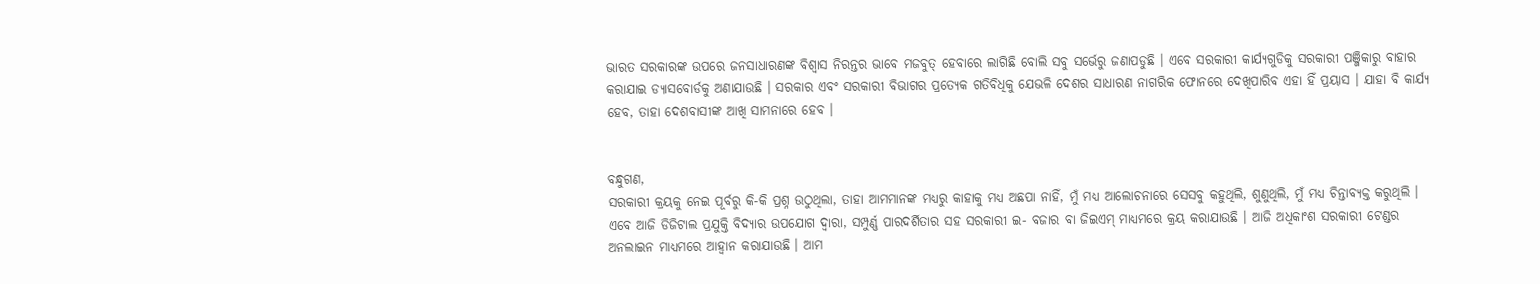ଭାରତ ସରକାରଙ୍କ ଉପରେ ଜନସାଧାରଣଙ୍କ ବିଶ୍ୱାସ ନିରନ୍ତର ଭାବେ ମଜବୁତ୍ ହେବାରେ ଲାଗିଛି ବୋଲି ସବୁ ସର୍ଭେରୁ ଜଣାପଡୁଛି । ଏବେ ସରକାରୀ କାର୍ଯ୍ୟଗୁଡିକୁ ସରକାରୀ ପଞ୍ଜିକାରୁ ବାହାର କରାଯାଇ ଡ୍ୟାସବୋର୍ଡକୁ ଅଣାଯାଉଛି । ସରକାର ଏବଂ ସରକାରୀ ବିଭାଗର ପ୍ରତ୍ୟେକ ଗତିବିଧିକୁ ଯେଭଳି ଦେଶର ସାଧାରଣ ନାଗରିକ ଫୋନରେ ଦେଖିପାରିବ ଏହା ହିଁ ପ୍ରୟାସ । ଯାହା ବି କାର୍ଯ୍ୟ ହେବ, ତାହା ଦେଶବାସୀଙ୍କ ଆଖି ସାମନାରେ ହେବ ।


ବନ୍ଧୁଗଣ,
ସରକାରୀ କ୍ରୟକୁ ନେଇ ପୂର୍ବରୁ କି-କି ପ୍ରଶ୍ନ ଉଠୁଥିଲା, ତାହା ଆମମାନଙ୍କ ମଧ୍ୟରୁ କାହାକୁ ମଧ୍ୟ ଅଛପା ନାହିଁ, ମୁଁ ମଧ୍ୟ ଆଲୋଚନାରେ ସେସବୁ କହୁଥିଲି, ଶୁଣୁଥିଲି, ମୁଁ ମଧ୍ୟ ଚିନ୍ତାବ୍ୟକ୍ତ କରୁଥିଲି । ଏବେ ଆଜି ଡିଜିଟାଲ ପ୍ରଯୁକ୍ତି ବିଦ୍ୟାର ଉପଯୋଗ ଦ୍ୱାରା, ସମ୍ପୁର୍ଣ୍ଣ ପାରଦର୍ଶିତାର ସହ ସରକାରୀ ଇ- ବଜାର ବା ଜିଇଏମ୍ ମାଧ୍ୟମରେ କ୍ରୟ କରାଯାଉଛି । ଆଜି ଅଧିକାଂଶ ସରକାରୀ ଟେଣ୍ଡର ଅନଲାଇନ ମାଧ୍ୟମରେ ଆହ୍ୱାନ କରାଯାଉଛି । ଆମ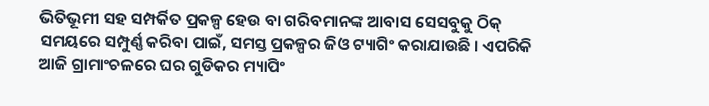ଭିତିଭୂମୀ ସହ ସମ୍ପର୍କିତ ପ୍ରକଳ୍ପ ହେଉ ବା ଗରିବମାନଙ୍କ ଆବାସ ସେସବୁକୁ ଠିକ୍ ସମୟରେ ସମ୍ପୁର୍ଣ୍ଣ କରିବା ପାଇଁ, ସମସ୍ତ ପ୍ରକଳ୍ପର ଜିଓ ଟ୍ୟାଗିଂ କରାଯାଉଛି । ଏପରିକି ଆଜି ଗ୍ରାମାଂଚଳରେ ଘର ଗୁଡିକର ମ୍ୟାପିଂ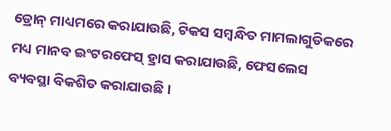ଡ୍ରୋନ୍ ମାଧ୍ୟମରେ କରାଯାଉଛି, ଟିକସ ସମ୍ବନ୍ଧିତ ମାମଲାଗୁଡିକରେ ମଧ୍ୟ ମାନବ ଇଂଟରଫେସ୍ ହ୍ରାସ କରାଯାଉଛି, ଫେସଲେସ ବ୍ୟବସ୍ଥା ବିକଶିତ କରାଯାଉଛି ।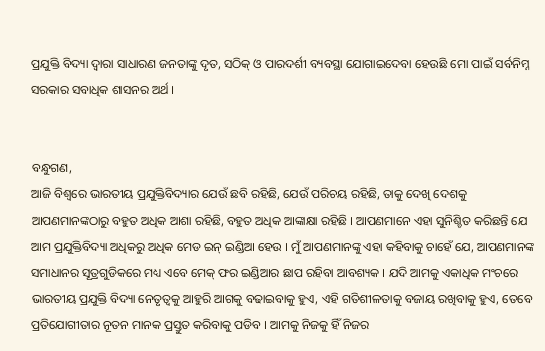ପ୍ରଯୁକ୍ତି ବିଦ୍ୟା ଦ୍ୱାରା ସାଧାରଣ ଜନତାଙ୍କୁ ଦୃତ, ସଠିକ୍ ଓ ପାରଦର୍ଶୀ ବ୍ୟବସ୍ଥା ଯୋଗାଇଦେବା ହେଉଛି ମୋ ପାଇଁ ସର୍ବନିମ୍ନ ସରକାର ସବାଧିକ ଶାସନର ଅର୍ଥ ।


ବନ୍ଧୁଗଣ,
ଆଜି ବିଶ୍ୱରେ ଭାରତୀୟ ପ୍ରଯୁକ୍ତିବିଦ୍ୟାର ଯେଉଁ ଛବି ରହିଛି, ଯେଉଁ ପରିଚୟ ରହିଛି, ତାକୁ ଦେଖି ଦେଶକୁ ଆପଣମାନଙ୍କଠାରୁ ବହୁତ ଅଧିକ ଆଶା ରହିଛି, ବହୁତ ଅଧିକ ଆଙ୍କାକ୍ଷା ରହିଛି । ଆପଣମାନେ ଏହା ସୁନିଶ୍ଚିତ କରିଛନ୍ତି ଯେ ଆମ ପ୍ରଯୁକ୍ତିବିଦ୍ୟା ଅଧିକରୁ ଅଧିକ ମେଡ ଇନ୍ ଇଣ୍ଡିଆ ହେଉ । ମୁଁ ଆପଣମାନଙ୍କୁ ଏହା କହିବାକୁ ଚାହେଁ ଯେ, ଆପଣମାନଙ୍କ ସମାଧାନର ସୂତ୍ରଗୁଡିକରେ ମଧ୍ୟ ଏବେ ମେକ୍ ଫର ଇଣ୍ଡିଆର ଛାପ ରହିବା ଆବଶ୍ୟକ । ଯଦି ଆମକୁ ଏକାଧିକ ମଂଚରେ ଭାରତୀୟ ପ୍ରଯୁକ୍ତି ବିଦ୍ୟା ନେତୃତ୍ୱକୁ ଆହୁରି ଆଗକୁ ବଢାଇବାକୁ ହୁଏ, ଏହି ଗତିଶୀଳତାକୁ ବଜାୟ ରଖିବାକୁ ହୁଏ, ତେବେ ପ୍ରତିଯୋଗୀତାର ନୂତନ ମାନକ ପ୍ରସ୍ତୁତ କରିବାକୁ ପଡିବ । ଆମକୁ ନିଜକୁ ହିଁ ନିଜର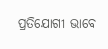ପ୍ରତିଯୋଗୀ ଭାବେ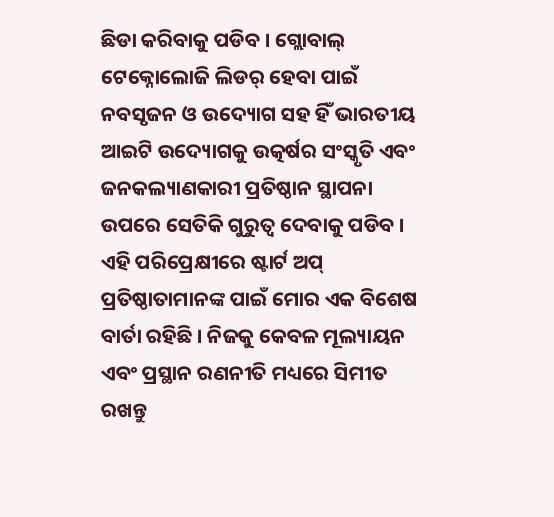ଛିଡା କରିବାକୁ ପଡିବ । ଗ୍ଲୋବାଲ୍ ଟେକ୍ନୋଲୋଜି ଲିଡର୍ ହେବା ପାଇଁ ନବସୃଜନ ଓ ଉଦ୍ୟୋଗ ସହ ହିଁ ଭାରତୀୟ ଆଇଟି ଉଦ୍ୟୋଗକୁ ଉତ୍କର୍ଷର ସଂସ୍କୃତି ଏବଂ ଜନକଲ୍ୟାଣକାରୀ ପ୍ରତିଷ୍ଠାନ ସ୍ଥାପନା ଉପରେ ସେତିକି ଗୁରୁତ୍ୱ ଦେବାକୁ ପଡିବ । ଏହି ପରିପ୍ରେକ୍ଷୀରେ ଷ୍ଟାର୍ଟ ଅପ୍ ପ୍ରତିଷ୍ଠାତାମାନଙ୍କ ପାଇଁ ମୋର ଏକ ବିଶେଷ ବାର୍ତା ରହିଛି । ନିଜକୁ କେବଳ ମୂଲ୍ୟାୟନ ଏବଂ ପ୍ରସ୍ଥାନ ରଣନୀତି ମଧ୍ୟରେ ସିମୀତ ରଖନ୍ତୁ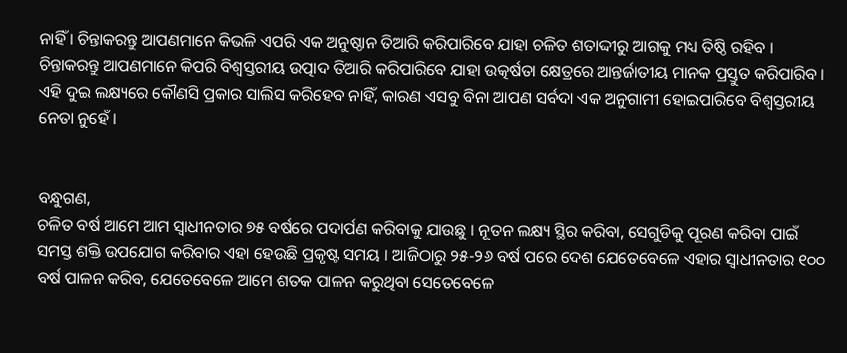ନାହିଁ । ଚିନ୍ତାକରନ୍ତୁ ଆପଣମାନେ କିଭଳି ଏପରି ଏକ ଅନୁଷ୍ଠାନ ତିଆରି କରିପାରିବେ ଯାହା ଚଳିତ ଶତାଦ୍ଦୀରୁ ଆଗକୁ ମଧ୍ୟ ତିଷ୍ଠି ରହିବ । ଚିନ୍ତାକରନ୍ତୁ ଆପଣମାନେ କିପରି ବିଶ୍ୱସ୍ତରୀୟ ଉତ୍ପାଦ ତିଆରି କରିପାରିବେ ଯାହା ଉତ୍କର୍ଷତା କ୍ଷେତ୍ରରେ ଆନ୍ତର୍ଜାତୀୟ ମାନକ ପ୍ରସ୍ତୁତ କରିପାରିବ । ଏହି ଦୁଇ ଲକ୍ଷ୍ୟରେ କୌଣସି ପ୍ରକାର ସାଲିସ କରିହେବ ନାହିଁ, କାରଣ ଏସବୁ ବିନା ଆପଣ ସର୍ବଦା ଏକ ଅନୁଗାମୀ ହୋଇପାରିବେ ବିଶ୍ୱସ୍ତରୀୟ ନେତା ନୁହେଁ ।


ବନ୍ଧୁଗଣ,
ଚଳିତ ବର୍ଷ ଆମେ ଆମ ସ୍ୱାଧୀନତାର ୭୫ ବର୍ଷରେ ପଦାର୍ପଣ କରିବାକୁ ଯାଉଛୁ । ନୂତନ ଲକ୍ଷ୍ୟ ସ୍ଥିର କରିବା, ସେଗୁଡିକୁ ପୂରଣ କରିବା ପାଇଁ ସମସ୍ତ ଶକ୍ତି ଉପଯୋଗ କରିବାର ଏହା ହେଉଛି ପ୍ରକୃଷ୍ଟ ସମୟ । ଆଜିଠାରୁ ୨୫-୨୬ ବର୍ଷ ପରେ ଦେଶ ଯେତେବେଳେ ଏହାର ସ୍ୱାଧୀନତାର ୧୦୦ ବର୍ଷ ପାଳନ କରିବ, ଯେତେବେଳେ ଆମେ ଶତକ ପାଳନ କରୁଥିବା ସେତେବେଳେ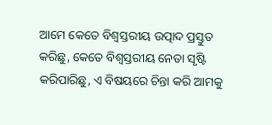ଆମେ କେତେ ବିଶ୍ୱସ୍ତରୀୟ ଉତ୍ପାଦ ପ୍ରସ୍ତୁତ କରିଛୁ, କେତେ ବିଶ୍ୱସ୍ତରୀୟ ନେତା ସୃଷ୍ଟି କରିପାରିଛୁ, ଏ ବିଷୟରେ ଚିନ୍ତା କରି ଆମକୁ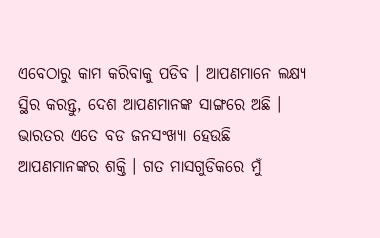ଏବେଠାରୁ କାମ କରିବାକୁ ପଡିବ । ଆପଣମାନେ ଲକ୍ଷ୍ୟ ସ୍ଥିର କରନ୍ତୁ, ଦେଶ ଆପଣମାନଙ୍କ ସାଙ୍ଗରେ ଅଛି । ଭାରତର ଏତେ ବଡ ଜନସଂଖ୍ୟା ହେଉଛି ଆପଣମାନଙ୍କର ଶକ୍ତି । ଗତ ମାସଗୁଡିକରେ ମୁଁ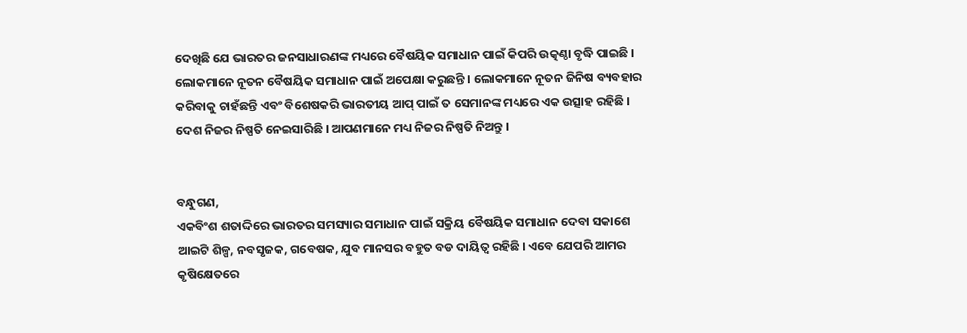ଦେଖିଛି ଯେ ଭାରତର ଜନସାଧାରଣଙ୍କ ମଧ୍ୟରେ ବୈଷୟିକ ସମାଧାନ ପାଇଁ କିପରି ଉତ୍କଣ୍ଠା ବୃଦ୍ଧି ପାଇଛି । ଲୋକମାନେ ନୂତନ ବୈଷୟିକ ସମାଧାନ ପାଇଁ ଅପେକ୍ଷା କରୁଛନ୍ତି । ଲୋକମାନେ ନୂତନ ଜିନିଷ ବ୍ୟବହାର କରିବାକୁ ଚାହଁଛନ୍ତି ଏବଂ ବିଶେଷକରି ଭାରତୀୟ ଆପ୍ ପାଇଁ ତ ସେମାନଙ୍କ ମଧ୍ୟରେ ଏକ ଉତ୍ସାହ ରହିଛି । ଦେଶ ନିଜର ନିଷ୍ପତି ନେଇସାରିଛି । ଆପଣମାନେ ମଧ୍ୟ ନିଜର ନିଷ୍ପତି ନିଅନ୍ତୁ ।


ବନ୍ଧୁଗଣ,
ଏକବିଂଶ ଶତାଦ୍ଦିରେ ଭାରତର ସମସ୍ୟାର ସମାଧାନ ପାଇଁ ସକ୍ରିୟ ବୈଷୟିକ ସମାଧାନ ଦେବା ସକାଶେ ଆଇଟି ଶିଳ୍ପ, ନବସୃଜକ, ଗବେଷକ, ଯୁବ ମାନସର ବହୁତ ବଡ ଦାୟିତ୍ୱ ରହିଛି । ଏବେ ଯେପରି ଆମର କୃଷିକ୍ଷେତରେ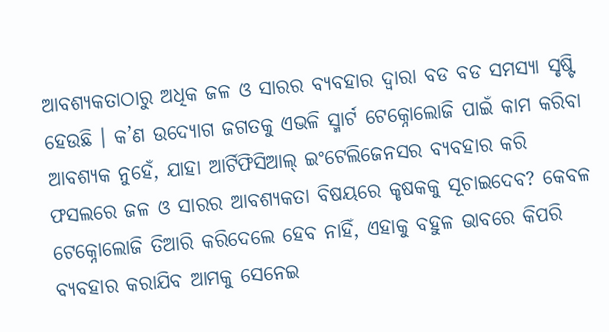ଆବଶ୍ୟକତାଠାରୁ ଅଧିକ ଜଳ ଓ ସାରର ବ୍ୟବହାର ଦ୍ୱାରା ବଡ ବଡ ସମସ୍ୟା ସୃଷ୍ଟି ହେଉଛି । କ’ଣ ଉଦ୍ୟୋଗ ଜଗତକୁ ଏଭଳି ସ୍ମାର୍ଟ ଟେକ୍ନୋଲୋଜି ପାଇଁ କାମ କରିବା ଆବଶ୍ୟକ ନୁହେଁ, ଯାହା ଆର୍ଟିଫିସିଆଲ୍ ଇଂଟେଲିଜେନସର ବ୍ୟବହାର କରି ଫସଲରେ ଜଳ ଓ ସାରର ଆବଶ୍ୟକତା ବିଷୟରେ କୃଷକକୁ ସୂଚାଇଦେବ? କେବଳ ଟେକ୍ନୋଲୋଜି ତିଆରି କରିଦେଲେ ହେବ ନାହିଁ, ଏହାକୁ ବହୁଳ ଭାବରେ କିପରି ବ୍ୟବହାର କରାଯିବ ଆମକୁ ସେନେଇ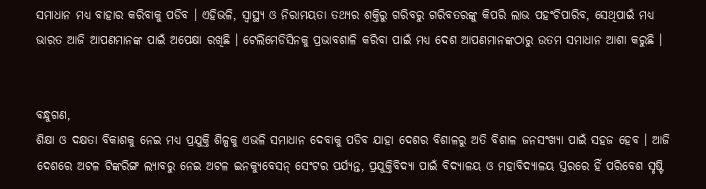ସମାଧାନ ମଧ୍ୟ ବାହାର କରିବାକୁ ପଡିବ । ଏହିଭଳି, ସ୍ୱାସ୍ଥ୍ୟ ଓ ନିରାମୟତା ତଥ୍ୟର ଶକ୍ତିରୁ ଗରିବରୁ ଗରିବତରଙ୍କୁ କିପରି ଲାଭ ପହଂଚିପାରିବ, ସେଥିପାଇଁ ମଧ୍ୟ ଭାରତ ଆଜି ଆପଣମାନଙ୍କ ପାଇଁ ଅପେକ୍ଷା ରଖିଛି । ଟେଲିମେଡିସିନକୁ ପ୍ରଭାବଶାଳି କରିବା ପାଇଁ ମଧ୍ୟ ଦେଶ ଆପଣମାନଙ୍କଠାରୁ ଉତମ ସମାଧାନ ଆଶା କରୁଛି ।


ବନ୍ଧୁଗଣ,
ଶିକ୍ଷା ଓ ଦକ୍ଷତା ବିକାଶକୁ ନେଇ ମଧ୍ୟ ପ୍ରଯୁକ୍ତି ଶିଳ୍ପକୁ ଏଭଳି ସମାଧାନ ଦେବାକୁ ପଡିବ ଯାହା ଦେଶର ବିଶାଳରୁ ଅତି ବିଶାଳ ଜନସଂଖ୍ୟା ପାଇଁ ସହଜ ହେବ । ଆଜି ଦେଶରେ ଅଟଳ ଟିଙ୍କରିଙ୍ଗ ଲ୍ୟାବରୁ ନେଇ ଅଟଳ ଇନକ୍ୟୁବେସନ୍ ସେଂଟର ପର୍ଯ୍ୟନ୍ତ, ପ୍ରଯୁକ୍ତିବିଦ୍ୟା ପାଇଁ ବିଦ୍ୟାଳୟ ଓ ମହାବିଦ୍ୟାଳୟ ସ୍ତରରେ ହିଁ ପରିବେଶ ସୃଷ୍ଟି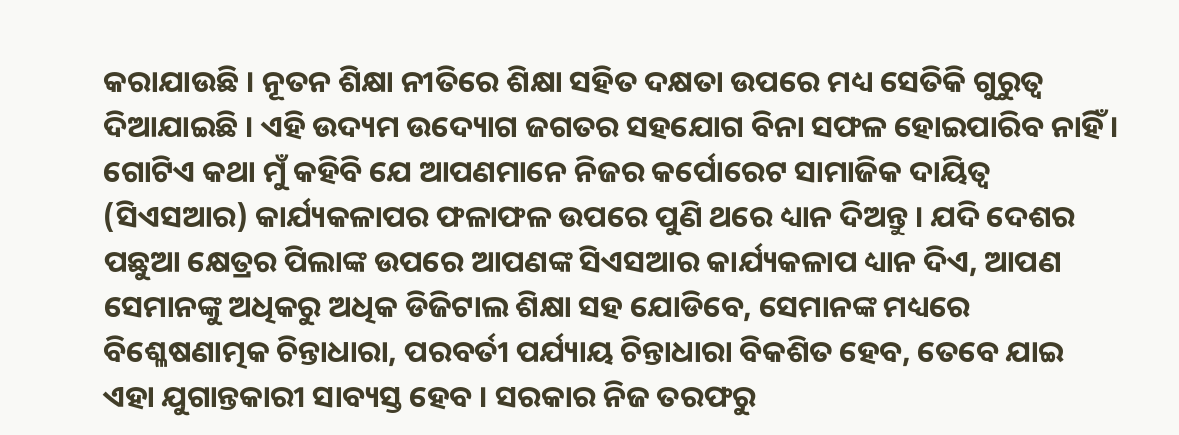କରାଯାଉଛି । ନୂତନ ଶିକ୍ଷା ନୀତିରେ ଶିକ୍ଷା ସହିତ ଦକ୍ଷତା ଉପରେ ମଧ୍ୟ ସେତିକି ଗୁରୁତ୍ୱ ଦିଆଯାଇଛି । ଏହି ଉଦ୍ୟମ ଉଦ୍ୟୋଗ ଜଗତର ସହଯୋଗ ବିନା ସଫଳ ହୋଇପାରିବ ନାହିଁ । ଗୋଟିଏ କଥା ମୁଁ କହିବି ଯେ ଆପଣମାନେ ନିଜର କର୍ପୋରେଟ ସାମାଜିକ ଦାୟିତ୍ୱ (ସିଏସଆର) କାର୍ଯ୍ୟକଳାପର ଫଳାଫଳ ଉପରେ ପୁଣି ଥରେ ଧ୍ୟାନ ଦିଅନ୍ତୁ । ଯଦି ଦେଶର ପଛୁଆ କ୍ଷେତ୍ରର ପିଲାଙ୍କ ଉପରେ ଆପଣଙ୍କ ସିଏସଆର କାର୍ଯ୍ୟକଳାପ ଧ୍ୟାନ ଦିଏ, ଆପଣ ସେମାନଙ୍କୁ ଅଧିକରୁ ଅଧିକ ଡିଜିଟାଲ ଶିକ୍ଷା ସହ ଯୋଡିବେ, ସେମାନଙ୍କ ମଧ୍ୟରେ ବିଶ୍ଳେଷଣାତ୍ମକ ଚିନ୍ତାଧାରା, ପରବର୍ତୀ ପର୍ଯ୍ୟାୟ ଚିନ୍ତାଧାରା ବିକଶିତ ହେବ, ତେବେ ଯାଇ ଏହା ଯୁଗାନ୍ତକାରୀ ସାବ୍ୟସ୍ତ ହେବ । ସରକାର ନିଜ ତରଫରୁ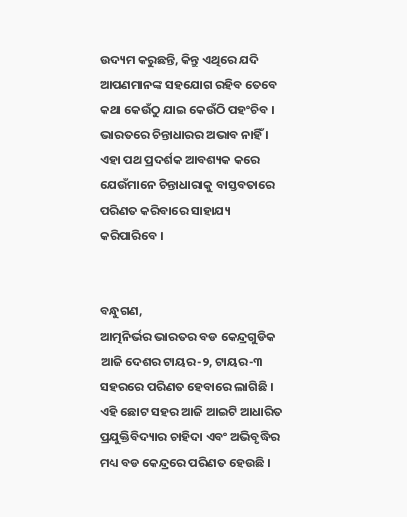ଉଦ୍ୟମ କରୁଛନ୍ତି, କିନ୍ତୁ ଏଥିରେ ଯଦି ଆପଣମାନଙ୍କ ସହଯୋଗ ରହିବ ତେବେ କଥା କେଉଁଠୁ ଯାଇ କେଉଁଠି ପହଂଚିବ । ଭାରତରେ ଚିନ୍ତାଧାରର ଅଭାବ ନାହିଁ । ଏହା ପଥ ପ୍ରଦର୍ଶକ ଆବଶ୍ୟକ କରେ ଯେଉଁମାନେ ଚିନ୍ତାଧାରାକୁ ବାସ୍ତବତାରେ ପରିଣତ କରିବାରେ ସାହାଯ୍ୟ କରିପାରିବେ ।


ବନ୍ଧୁଗଣ,
ଆତ୍ମନିର୍ଭର ଭାରତର ବଡ କେନ୍ଦ୍ରଗୁଡିକ ଆଜି ଦେଶର ଟାୟର-୨, ଟାୟର-୩ ସହରରେ ପରିଣତ ହେବାରେ ଲାଗିଛି । ଏହି ଛୋଟ ସହର ଆଜି ଆଇଟି ଆଧାରିତ ପ୍ରଯୁକ୍ତିବିଦ୍ୟାର ଚାହିଦା ଏବଂ ଅଭିବୃଦ୍ଧିର ମଧ୍ୟ ବଡ କେନ୍ଦ୍ରରେ ପରିଣତ ହେଉଛି ।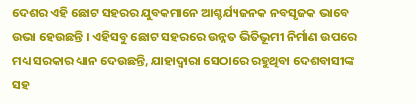ଦେଶର ଏହି ଛୋଟ ସହରର ଯୁବକମାନେ ଆଶ୍ଚର୍ଯ୍ୟଜନକ ନବସୃଜକ ଭାବେ ଉଭା ହେଉଛନ୍ତି । ଏହିସବୁ ଛୋଟ ସହରରେ ଉନ୍ନତ ଭିତିଭୂମୀ ନିର୍ମାଣ ଉପରେ ମଧ୍ୟ ସରକାର ଧ୍ୟାନ ଦେଉଛନ୍ତି, ଯାହାଦ୍ୱାରା ସେଠାରେ ରହୁଥିବା ଦେଶବାସୀଙ୍କ ସହ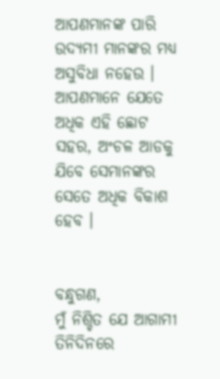ଆପଣମାନଙ୍କ ପାରି ଉଦ୍ୟମୀ ମାନଙ୍କର ମଧ୍ୟ ଅସୁବିଧା ନହେଉ । ଆପଣମାନେ ଯେତେ ଅଧିକ ଏହି ଛୋଟ ସହର, ଅଂଚଳ ଆଡକୁ ଯିବେ ସେମାନଙ୍କର ସେତେ ଅଧିକ ବିକାଶ ହେବ ।


ବନ୍ଧୁଗଣ,
ମୁଁ ନିଶ୍ଚିତ ଯେ ଆଗାମୀ ତିନିଦିନରେ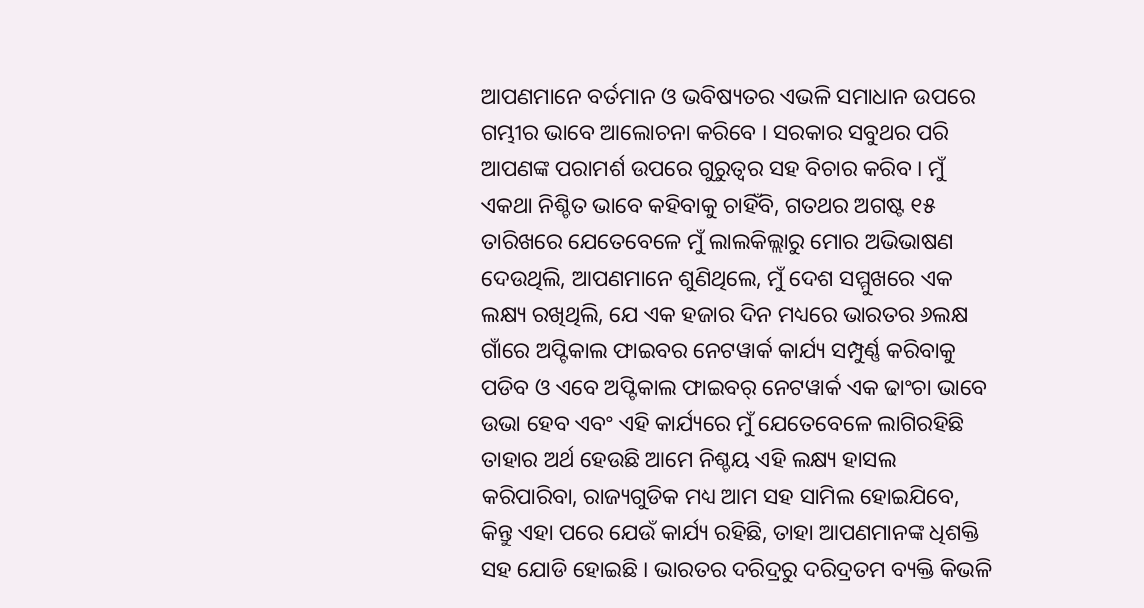ଆପଣମାନେ ବର୍ତମାନ ଓ ଭବିଷ୍ୟତର ଏଭଳି ସମାଧାନ ଉପରେ ଗମ୍ଭୀର ଭାବେ ଆଲୋଚନା କରିବେ । ସରକାର ସବୁଥର ପରି ଆପଣଙ୍କ ପରାମର୍ଶ ଉପରେ ଗୁରୁତ୍ୱର ସହ ବିଚାର କରିବ । ମୁଁ ଏକଥା ନିଶ୍ଚିତ ଭାବେ କହିବାକୁ ଚାହିଁବି, ଗତଥର ଅଗଷ୍ଟ ୧୫ ତାରିଖରେ ଯେତେବେଳେ ମୁଁ ଲାଲକିଲ୍ଲାରୁ ମୋର ଅଭିଭାଷଣ ଦେଉଥିଲି, ଆପଣମାନେ ଶୁଣିଥିଲେ, ମୁଁ ଦେଶ ସମ୍ମୁଖରେ ଏକ ଲକ୍ଷ୍ୟ ରଖିଥିଲି, ଯେ ଏକ ହଜାର ଦିନ ମଧ୍ୟରେ ଭାରତର ୬ଲକ୍ଷ ଗାଁରେ ଅପ୍ଟିକାଲ ଫାଇବର ନେଟୱାର୍କ କାର୍ଯ୍ୟ ସମ୍ପୁର୍ଣ୍ଣ କରିବାକୁ ପଡିବ ଓ ଏବେ ଅପ୍ଟିକାଲ ଫାଇବର୍ ନେଟୱାର୍କ ଏକ ଢାଂଚା ଭାବେ ଉଭା ହେବ ଏବଂ ଏହି କାର୍ଯ୍ୟରେ ମୁଁ ଯେତେବେଳେ ଲାଗିରହିଛି ତାହାର ଅର୍ଥ ହେଉଛି ଆମେ ନିଶ୍ଚୟ ଏହି ଲକ୍ଷ୍ୟ ହାସଲ କରିପାରିବା, ରାଜ୍ୟଗୁଡିକ ମଧ୍ୟ ଆମ ସହ ସାମିଲ ହୋଇଯିବେ, କିନ୍ତୁ ଏହା ପରେ ଯେଉଁ କାର୍ଯ୍ୟ ରହିଛି, ତାହା ଆପଣମାନଙ୍କ ଧିଶକ୍ତି ସହ ଯୋଡି ହୋଇଛି । ଭାରତର ଦରିଦ୍ରରୁ ଦରିଦ୍ରତମ ବ୍ୟକ୍ତି କିଭଳି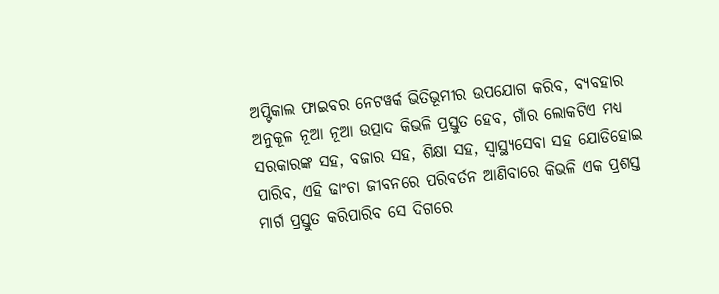ଅପ୍ଟିକାଲ ଫାଇବର ନେଟୱର୍କ ଭିତିଭୂମୀର ଉପଯୋଗ କରିବ, ବ୍ୟବହାର ଅନୁକୂଳ ନୂଆ ନୂଆ ଉତ୍ପାଦ କିଭଳି ପ୍ରସ୍ତୁତ ହେବ, ଗାଁର ଲୋକଟିଏ ମଧ୍ୟ ସରକାରଙ୍କ ସହ, ବଜାର ସହ, ଶିକ୍ଷା ସହ, ସ୍ୱାସ୍ଥ୍ୟସେବା ସହ ଯୋଡିହୋଇ ପାରିବ, ଏହି ଢାଂଚା ଜୀବନରେ ପରିବର୍ତନ ଆଣିବାରେ କିଭଳି ଏକ ପ୍ରଶସ୍ତ ମାର୍ଗ ପ୍ରସ୍ତୁତ କରିପାରିବ ସେ ଦିଗରେ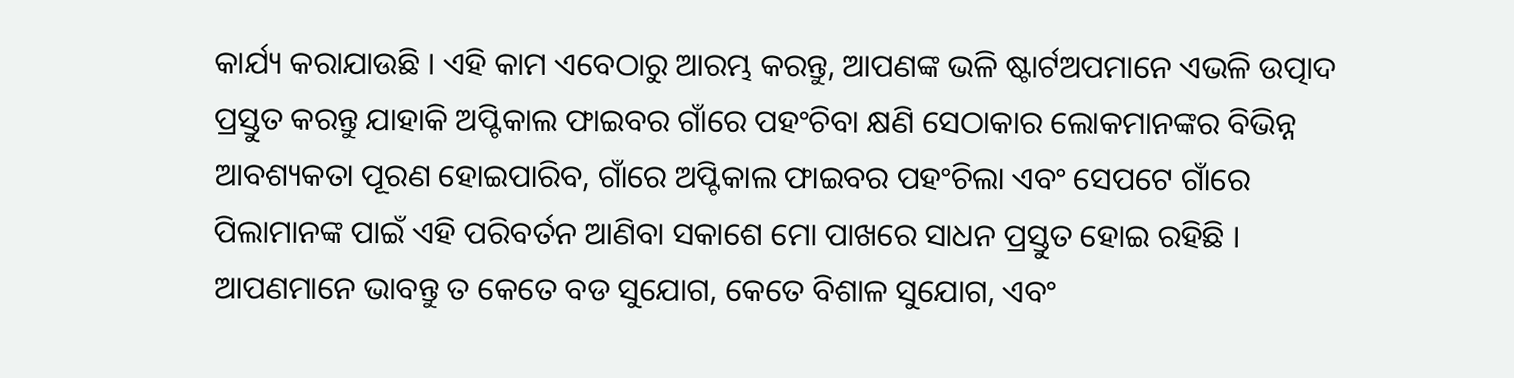କାର୍ଯ୍ୟ କରାଯାଉଛି । ଏହି କାମ ଏବେଠାରୁ ଆରମ୍ଭ କରନ୍ତୁ, ଆପଣଙ୍କ ଭଳି ଷ୍ଟାର୍ଟଅପମାନେ ଏଭଳି ଉତ୍ପାଦ ପ୍ରସ୍ତୁତ କରନ୍ତୁ ଯାହାକି ଅପ୍ଟିକାଲ ଫାଇବର ଗାଁରେ ପହଂଚିବା କ୍ଷଣି ସେଠାକାର ଲୋକମାନଙ୍କର ବିଭିନ୍ନ ଆବଶ୍ୟକତା ପୂରଣ ହୋଇପାରିବ, ଗାଁରେ ଅପ୍ଟିକାଲ ଫାଇବର ପହଂଚିଲା ଏବଂ ସେପଟେ ଗାଁରେ ପିଲାମାନଙ୍କ ପାଇଁ ଏହି ପରିବର୍ତନ ଆଣିବା ସକାଶେ ମୋ ପାଖରେ ସାଧନ ପ୍ରସ୍ତୁତ ହୋଇ ରହିଛି ।
ଆପଣମାନେ ଭାବନ୍ତୁ ତ କେତେ ବଡ ସୁଯୋଗ, କେତେ ବିଶାଳ ସୁଯୋଗ, ଏବଂ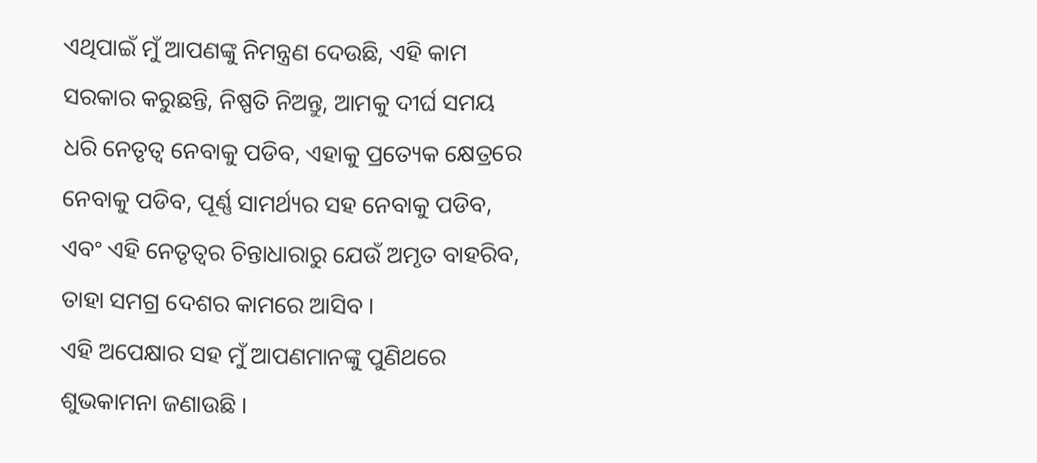ଏଥିପାଇଁ ମୁଁ ଆପଣଙ୍କୁ ନିମନ୍ତ୍ରଣ ଦେଉଛି, ଏହି କାମ ସରକାର କରୁଛନ୍ତି, ନିଷ୍ପତି ନିଅନ୍ତୁ, ଆମକୁ ଦୀର୍ଘ ସମୟ ଧରି ନେତୃତ୍ୱ ନେବାକୁ ପଡିବ, ଏହାକୁ ପ୍ରତ୍ୟେକ କ୍ଷେତ୍ରରେ ନେବାକୁ ପଡିବ, ପୂର୍ଣ୍ଣ ସାମର୍ଥ୍ୟର ସହ ନେବାକୁ ପଡିବ, ଏବଂ ଏହି ନେତୃତ୍ୱର ଚିନ୍ତାଧାରାରୁ ଯେଉଁ ଅମୃତ ବାହରିବ, ତାହା ସମଗ୍ର ଦେଶର କାମରେ ଆସିବ ।
ଏହି ଅପେକ୍ଷାର ସହ ମୁଁ ଆପଣମାନଙ୍କୁ ପୁଣିଥରେ ଶୁଭକାମନା ଜଣାଉଛି ।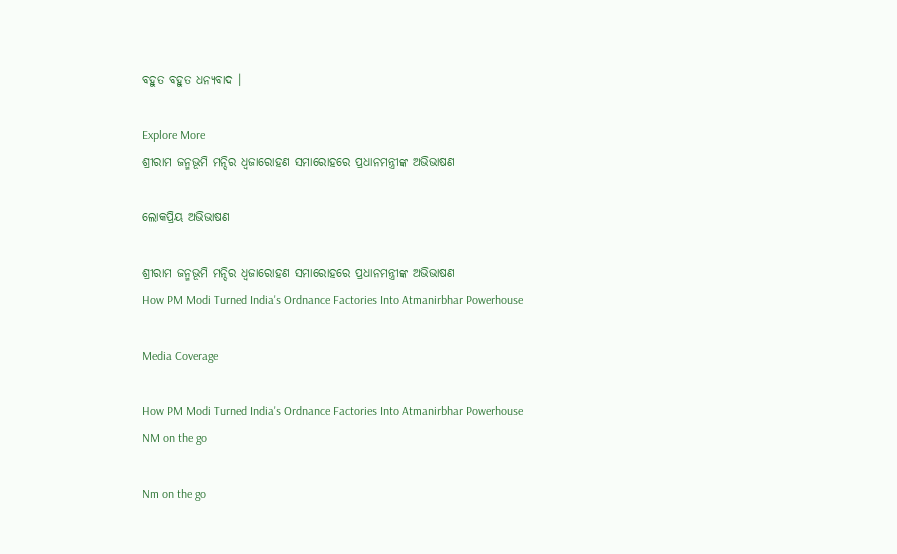ବହୁତ ବହୁତ ଧନ୍ୟବାଦ ।

Explore More
ଶ୍ରୀରାମ ଜନ୍ମଭୂମି ମନ୍ଦିର ଧ୍ଵଜାରୋହଣ ସମାରୋହରେ ପ୍ରଧାନମନ୍ତ୍ରୀଙ୍କ ଅଭିଭାଷଣ

ଲୋକପ୍ରିୟ ଅଭିଭାଷଣ

ଶ୍ରୀରାମ ଜନ୍ମଭୂମି ମନ୍ଦିର ଧ୍ଵଜାରୋହଣ ସମାରୋହରେ ପ୍ରଧାନମନ୍ତ୍ରୀଙ୍କ ଅଭିଭାଷଣ
How PM Modi Turned India's Ordnance Factories Into Atmanirbhar Powerhouse

Media Coverage

How PM Modi Turned India's Ordnance Factories Into Atmanirbhar Powerhouse
NM on the go

Nm on the go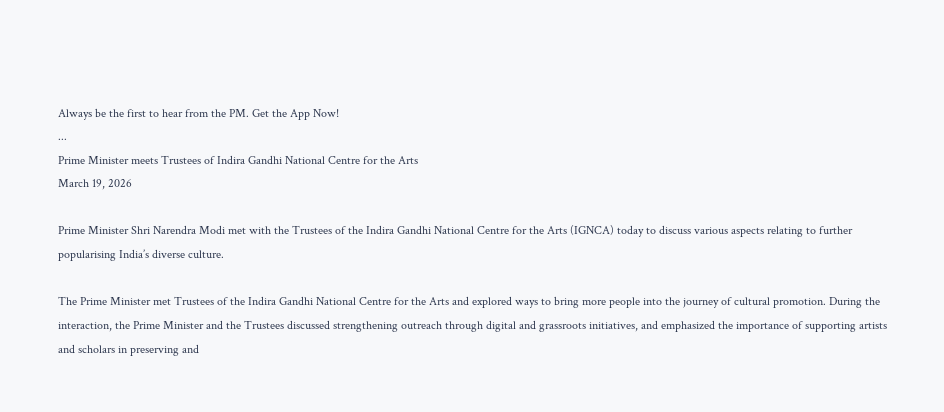Always be the first to hear from the PM. Get the App Now!
...
Prime Minister meets Trustees of Indira Gandhi National Centre for the Arts
March 19, 2026

Prime Minister Shri Narendra Modi met with the Trustees of the Indira Gandhi National Centre for the Arts (IGNCA) today to discuss various aspects relating to further popularising India’s diverse culture.

The Prime Minister met Trustees of the Indira Gandhi National Centre for the Arts and explored ways to bring more people into the journey of cultural promotion. During the interaction, the Prime Minister and the Trustees discussed strengthening outreach through digital and grassroots initiatives, and emphasized the importance of supporting artists and scholars in preserving and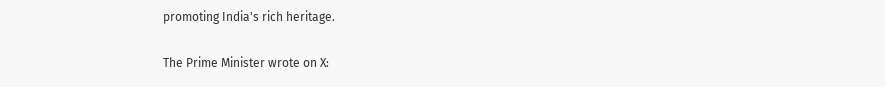promoting India's rich heritage.

The Prime Minister wrote on X: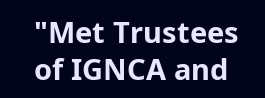"Met Trustees of IGNCA and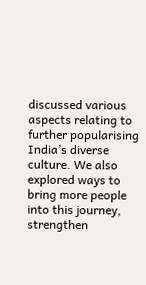discussed various aspects relating to further popularising India’s diverse culture. We also explored ways to bring more people into this journey, strengthen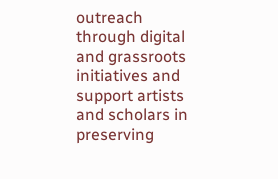outreach through digital and grassroots initiatives and support artists and scholars in preserving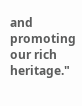and promoting our rich heritage."